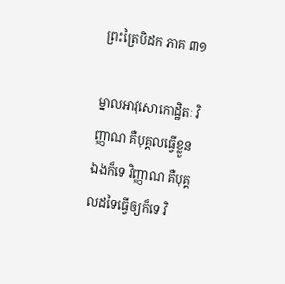ព្រះត្រៃបិដក ភាគ ៣១

ម្នាលអាវុសោកោដ្ឋិតៈ វិញ្ញាណ គឺបុគ្គលធ្វើខ្លួនឯងក៏ទេ វិញ្ញាណ គឺបុគ្គលដទៃធ្វើឲ្យក៏ទេ វិ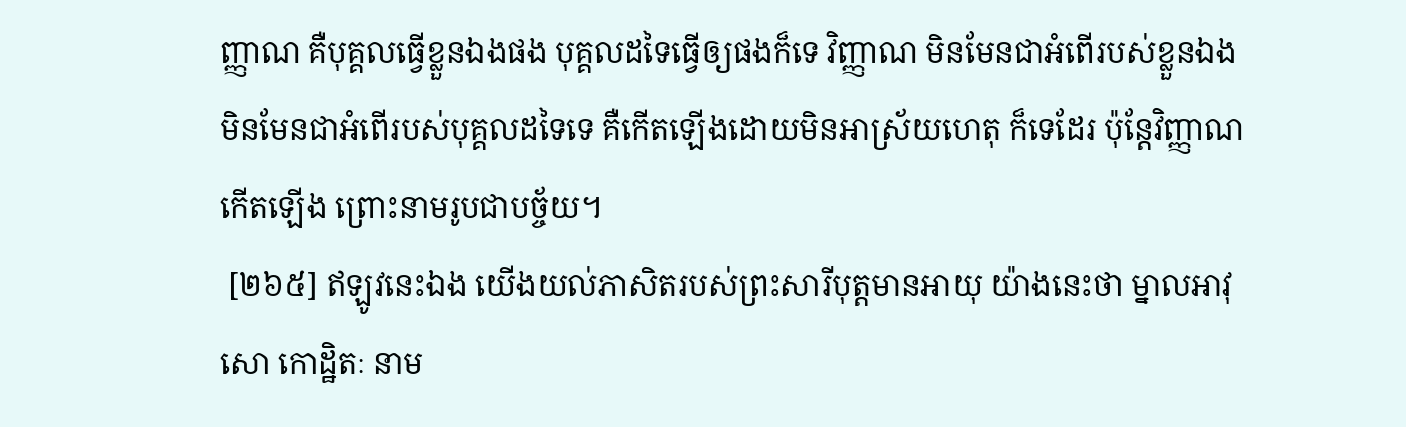ញ្ញាណ គឺបុគ្គលធ្វើខ្លួនឯងផង បុគ្គលដទៃធ្វើឲ្យផងក៏ទេ វិញ្ញាណ មិនមែនជាអំពើរបស់ខ្លួនឯង មិនមែនជាអំពើរបស់បុគ្គលដទៃទេ គឺកើតឡើងដោយមិនអាស្រ័យហេតុ ក៏ទេដែរ ប៉ុន្តែវិញ្ញាណកើតឡើង ព្រោះនាមរូបជាបច្ច័យ។
 [២៦៥] ឥឡូវនេះឯង យើងយល់ភាសិតរបស់ព្រះសារីបុត្តមានអាយុ យ៉ាងនេះថា ម្នាលអាវុសោ កោដ្ឋិតៈ នាម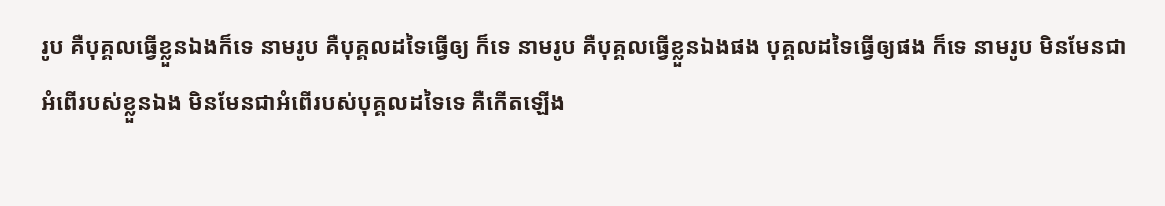រូប គឺបុគ្គលធ្វើខ្លួនឯងក៏ទេ នាមរូប គឺបុគ្គលដទៃធ្វើឲ្យ ក៏ទេ នាមរូប គឺបុគ្គលធ្វើខ្លួនឯងផង បុគ្គលដទៃធ្វើឲ្យផង ក៏ទេ នាមរូប មិនមែនជាអំពើរបស់ខ្លួនឯង មិនមែនជាអំពើរបស់បុគ្គលដទៃទេ គឺកើតឡើង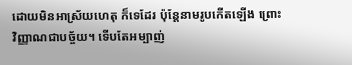ដោយមិនអាស្រ័យហេតុ ក៏ទេដែរ ប៉ុន្តែនាមរូបកើតឡើង ព្រោះវិញ្ញាណជាបច្ច័យ។ ទើបតែអម្បាញ់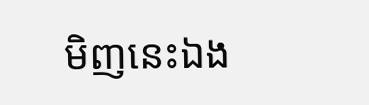មិញនេះឯង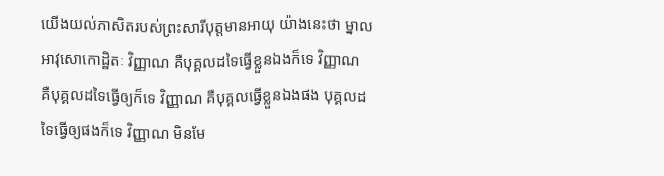យើងយល់ភាសិតរបស់ព្រះសារីបុត្តមានអាយុ យ៉ាងនេះថា ម្នាលអាវុសោកោដ្ឋិតៈ វិញ្ញាណ គឺបុគ្គលដទៃធ្វើខ្លួនឯងក៏ទេ វិញ្ញាណ គឺបុគ្គលដទៃធ្វើឲ្យក៏ទេ វិញ្ញាណ គឺបុគ្គលធ្វើខ្លួនឯងផង បុគ្គលដទៃធ្វើឲ្យផងក៏ទេ វិញ្ញាណ មិនមែ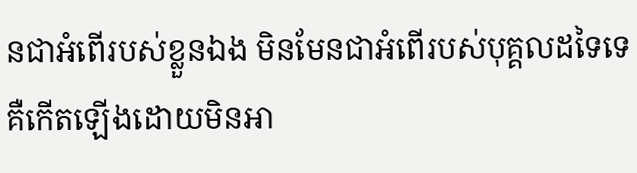នជាអំពើរបស់ខ្លួនឯង មិនមែនជាអំពើរបស់បុគ្គលដទៃទេ គឺកើតឡើងដោយមិនអា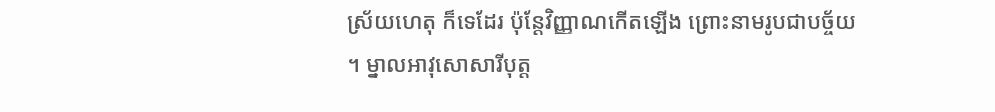ស្រ័យហេតុ ក៏ទេដែរ ប៉ុន្តែវិញ្ញាណកើតឡើង ព្រោះនាមរូបជាបច្ច័យ។ ម្នាលអាវុសោសារីបុត្ត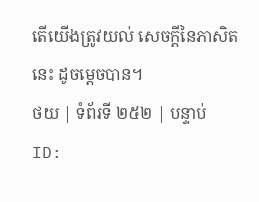តើយើងត្រូវយល់ សេចក្តីនៃភាសិតនេះ ដូចម្តេចបាន។
ថយ | ទំព័រទី ២៥២ | បន្ទាប់
ID: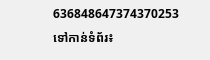636848647374370253
ទៅកាន់ទំព័រ៖